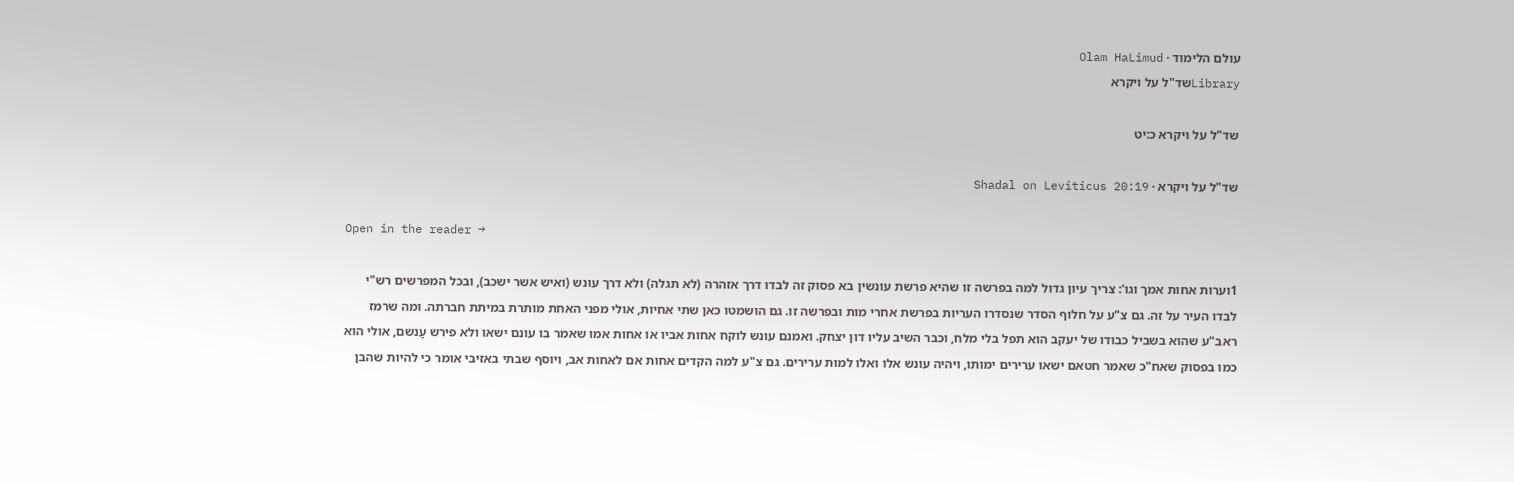עולם הלימוד · Olam HaLimud
Libraryשד"ל על ויקרא

שד"ל על ויקרא כ:יט

שד"ל על ויקרא · Shadal on Leviticus 20:19

Open in the reader →

1וערות אחות אמך וגו': צריך עיון גדול למה בפרשה זו שהיא פרשת עונשין בא פסוק זה לבדו דרך אזהרה (לא תגלה) ולא דרך עונש (ואיש אשר ישכב), ובכל המפרשים רש"י לבדו העיר על זה. גם צ"ע על חלוף הסדר שנסדרו העריות בפרשת אחרי מות ובפרשה זו. גם הושמטו כאן שתי אחיות, אולי מפני האחת מותרת במיתת חברתה. ומה שרמז ראב"ע שהוא בשביל כבודו של יעקב הוא תפל בלי מלח, וכבר השיב עליו דון יצחק. ואמנם עונש לוקח אחות אביו או אחות אמו שאמר בו עונם ישאו ולא פירש עָנשם, אולי הוא כמו בפסוק שאח"כ שאמר חטאם ישאו ערירים ימותו, ויהיה עונש אלו ואלו למות ערירים. גם צ"ע למה הקדים אחות אם לאחות אב, ויוסף שבתי באזיבי אומר כי להיות שהבן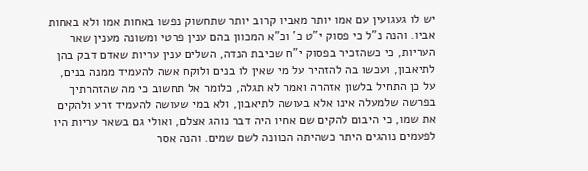יש לו געגועין עם אמו יותר מאביו קרוב יותר שתחשוק נפשו באחות אמו ולא באחות אביו. והנה נ"ל כי פסוק י"ט כ' וכ"א המכוון בהם ענין פרטי ומשונה מענין שאר העריות, כי כשהזכיר בפסוק י"ח שכיבת הנדה, השלים ענין עריות שאדם דבק בהן לתיאבון, ועכשו בה להזהיר על מי שאין לו בנים ולוקח אשה להעמיד ממנה בנים, על כן התחיל בלשון אזהרה ואמר לא תגלה, כלומר אל תחשוב כי מה שהזהרתיך בפרשה שלמעלה אינו אלא בעושה לתיאבון, ולא במי שעושה להעמיד זרע ולהקים את שמו, כי היבום להקים שם אחיו היה דבר נוהג אצלם, ואולי גם בשאר עריות היו לפעמים נוהגים היתר כשהיתה הכוונה לשם שמים. והנה אסר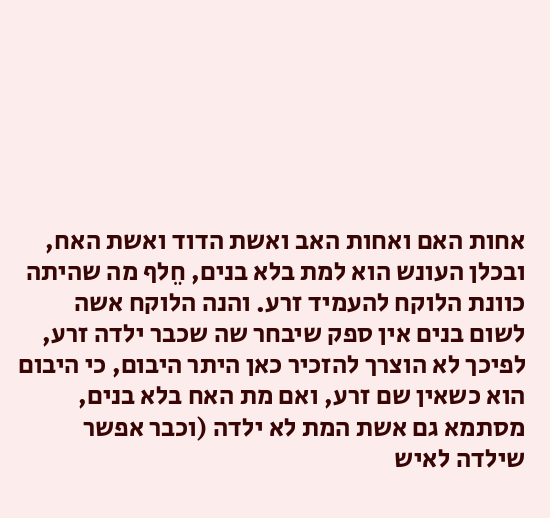אחות האם ואחות האב ואשת הדוד ואשת האח, ובכלן העונש הוא למת בלא בנים, חֵלף מה שהיתה כוונת הלוקח להעמיד זרע. והנה הלוקח אשה לשום בנים אין ספק שיבחר שה שכבר ילדה זרע, לפיכך לא הוצרך להזכיר כאן היתר היבום, כי היבום הוא כשאין שם זרע, ואם מת האח בלא בנים, מסתמא גם אשת המת לא ילדה (וכבר אפשר שילדה לאיש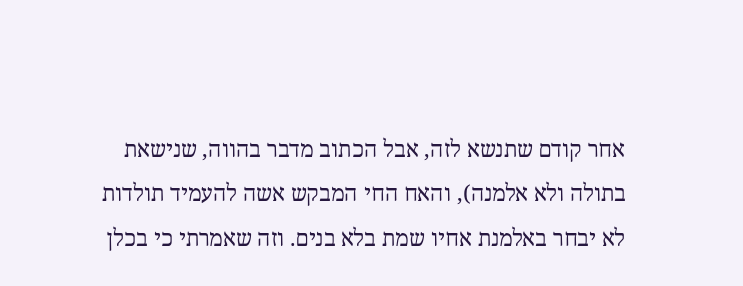אחר קודם שתנשא לזה, אבל הכתוב מדבר בהווה, שנישאת בתולה ולא אלמנה), והאח החי המבקש אשה להעמיד תולדות לא יבחר באלמנת אחיו שמת בלא בנים. וזה שאמרתי כי בכלן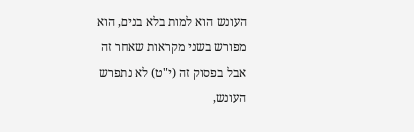העונש הוא למות בלא בנים, הוא מפורש בשני מקראות שאחר זה אבל בפסוק זה (י"ט) לא נתפרש העונש,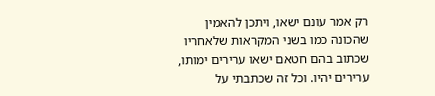רק אמר עונם ישאו, ויתכן להאמין שהכונה כמו בשני המקראות שלאחריו שכתוב בהם חטאם ישאו ערירים ימותו, ערירים יהיו. וכל זה שכתבתי על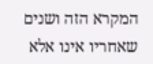המקרא הזה ושנים שאחריו אינו אלא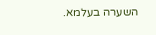השערה בעלמא.